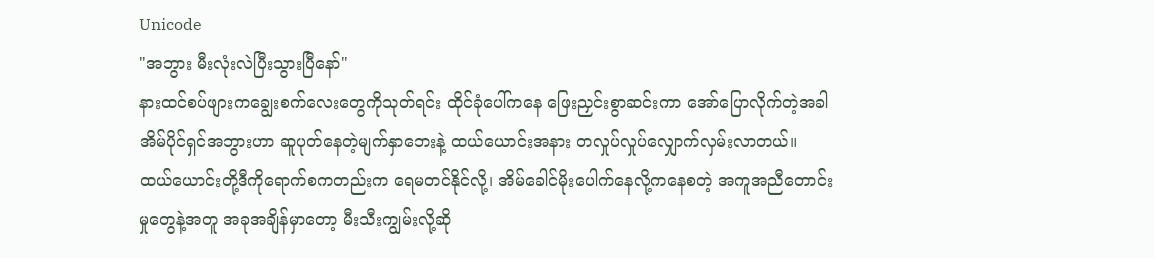Unicode
"အဘွား မီးလုံးလဲပြီးသွားပြီနော်"
နားထင်စပ်ဖျားကချွေးစက်လေးတွေကိုသုတ်ရင်း ထိုင်ခုံပေါ်ကနေ ဖြေးညှင်းစွာဆင်းကာ အော်ပြောလိုက်တဲ့အခါ အိမ်ပိုင်ရှင်အဘွားဟာ ဆူပုတ်နေတဲ့မျက်နှာဘေးနဲ့ ထယ်ယောင်းအနား တလှုပ်လှုပ်လျှောက်လှမ်းလာတယ်။
ထယ်ယောင်းတို့ဒီကိုရောက်စကတည်းက ရေမတင်နိုင်လို့၊ အိမ်ခေါင်မိုးပေါက်နေလို့ကနေစတဲ့ အကူအညီတောင်းမှုတွေနဲ့အတူ အခုအချိန်မှာတော့ မီးသီးကျွမ်းလို့ဆို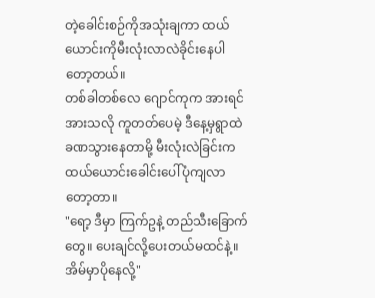တဲ့ခေါင်းစဉ်ကိုအသုံးချကာ ထယ်ယောင်းကိုမီးလုံးလာလဲခိုင်းနေပါတော့တယ်။
တစ်ခါတစ်လေ ဂျောင်ကုက အားရင်အားသလို ကူတတ်ပေမဲ့ ဒီနေ့မှရွာထဲခဏသွားနေတာမို့ မီးလုံးလဲခြင်းက ထယ်ယောင်းခေါင်းပေါ်ပုံကျလာတော့တာ။
"ရော့ ဒီမှာ ကြက်ဥနဲ့ တည်သီးခြောက်တွေ။ ပေးချင်လို့ပေးတယ်မထင်နဲ့။ အိမ်မှာပိုနေလို့"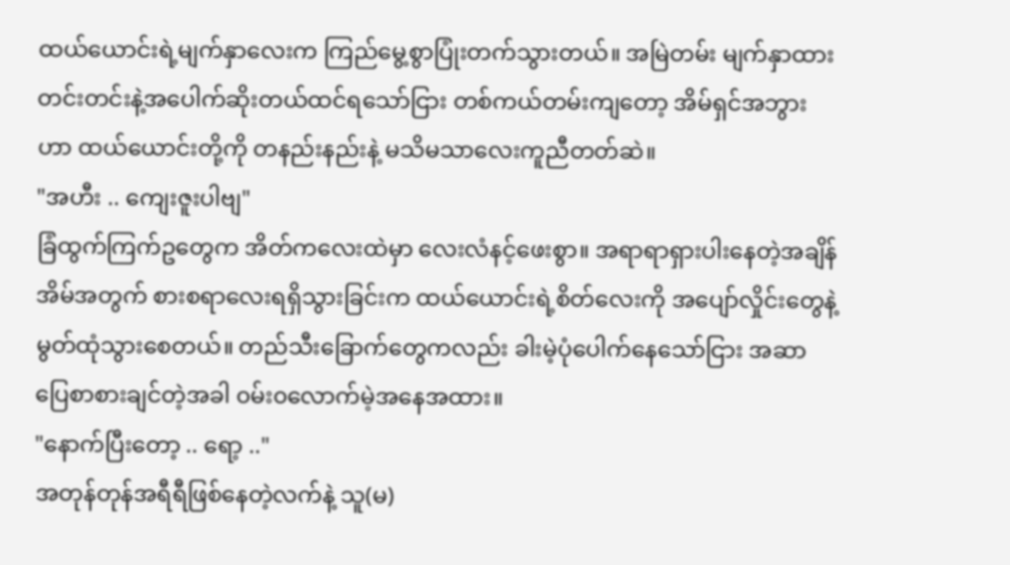ထယ်ယောင်းရဲ့မျက်နှာလေးက ကြည်မွေ့စွာပြုံးတက်သွားတယ်။ အမြဲတမ်း မျက်နှာထားတင်းတင်းနဲ့အပေါက်ဆိုးတယ်ထင်ရသော်ငြား တစ်ကယ်တမ်းကျတော့ အိမ်ရှင်အဘွားဟာ ထယ်ယောင်းတို့ကို တနည်းနည်းနဲ့ မသိမသာလေးကူညီတတ်ဆဲ။
"အဟီး .. ကျေးဇူးပါဗျ"
ခြံထွက်ကြက်ဥတွေက အိတ်ကလေးထဲမှာ လေးလံနင့်ဖေးစွာ။ အရာရာရှားပါးနေတဲ့အချိန် အိမ်အတွက် စားစရာလေးရရှိသွားခြင်းက ထယ်ယောင်းရဲ့စိတ်လေးကို အပျော်လှိုင်းတွေနဲ့မွတ်ထုံသွားစေတယ်။ တည်သီးခြောက်တွေကလည်း ခါးမဲ့ပုံပေါက်နေသော်ငြား အဆာပြေစာစားချင်တဲ့အခါ ၀မ်း၀လောက်မဲ့အနေအထား။
"နောက်ပြီးတော့ .. ရော့ .."
အတုန်တုန်အရီရီဖြစ်နေတဲ့လက်နဲ့ သူ(မ)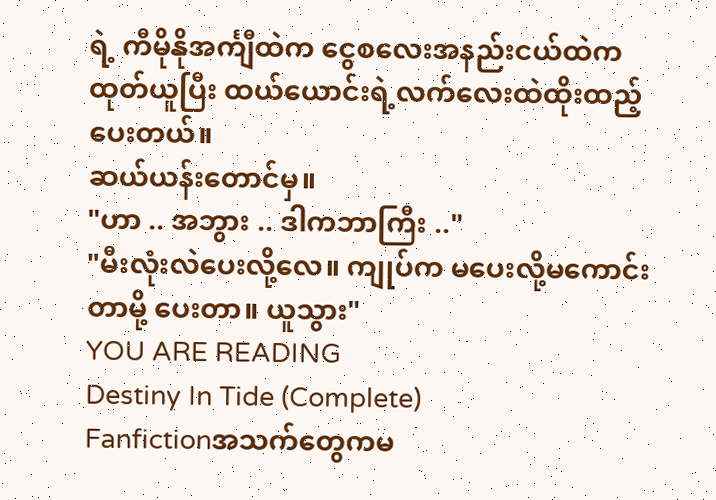ရဲ့ ကီမိုနိုအင်္ကျီထဲက ငွေစလေးအနည်းငယ်ထဲကထုတ်ယူပြီး ထယ်ယောင်းရဲ့လက်လေးထဲထိုးထည့်ပေးတယ်။
ဆယ်ယန်းတောင်မှ။
"ဟာ .. အဘွား .. ဒါကဘာကြီး .."
"မီးလုံးလဲပေးလို့လေ။ ကျုပ်က မပေးလို့မကောင်းတာမို့ ပေးတာ။ ယူသွား"
YOU ARE READING
Destiny In Tide (Complete)
Fanfictionအသက်တွေကမ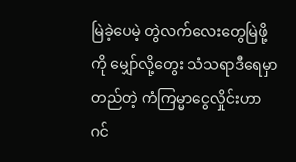မြဲခဲ့ပေမဲ့ တွဲလက်လေးတွေမြဲဖို့ကို မျှော်လို့တွေး သံသရာဒီရေမှာတည်တဲ့ ကံကြမ္မာငွေလှိုင်းဟာ ဂင်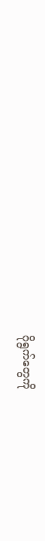ဂိုရွက်တွေကို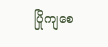ပြိုကျစေ